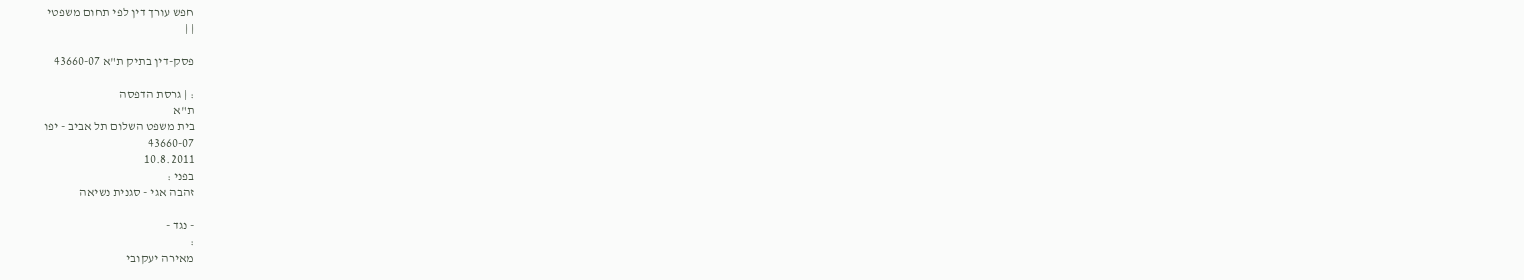חפש עורך דין לפי תחום משפטי
| |

פסק-דין בתיק ת"א 43660-07

: | גרסת הדפסה
ת"א
בית משפט השלום תל אביב - יפו
43660-07
10.8.2011
בפני :
זהבה אגי - סגנית נשיאה

- נגד -
:
מאירה יעקובי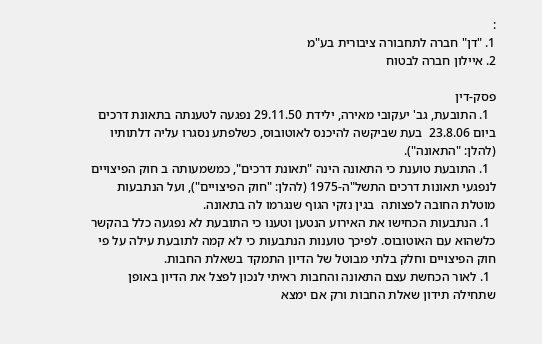:
1. "דן" חברה לתחבורה ציבורית בע"מ
2. איילון חברה לבטוח

פסק-דין
  1. התובעת, גב' יעקובי מאירה, ילידת 29.11.50 נפגעה לטענתה בתאונת דרכים ביום 23.8.06  בעת שביקשה להיכנס לאוטובוס, כשלפתע נסגרו עליה דלתותיו (להלן: "התאונה").
  1. התובעת טוענת כי התאונה הינה "תאונת דרכים", כמשמעותה ב חוק הפיצויים לנפגעי תאונות דרכים התשל"ה-1975 (להלן: "חוק הפיצויים"), ועל הנתבעות מוטלת החובה לפצותה  בגין נזקי הגוף שנגרמו לה בתאונה.
  1. הנתבעות הכחישו את האירוע הנטען וטענו כי התובעת לא נפגעה כלל בהקשר כלשהוא עם האוטובוס. לפיכך טוענות הנתבעות כי לא קמה לתובעת עילה על פי חוק הפיצויים וחלק בלתי מבוטל של הדיון התמקד בשאלת החבות.
  1. לאור הכחשת עצם התאונה והחבות ראיתי לנכון לפצל את הדיון באופן שתחילה תידון שאלת החבות ורק אם ימצא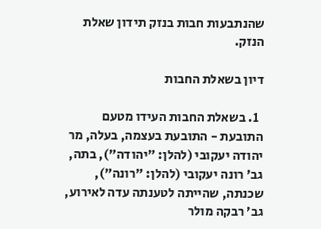שהנתבעות חבות בנזק תידון שאלת הנזק.

דיון בשאלת החבות

  1. בשאלת החבות העידו מטעם התובעת - התובעת בעצמה, בעלה, מר יהודה יעקובי (להלן: "יהודה"), בתה, גב' רונה יעקובי (להלן: "רונה"), שכנתה, שהייתה לטענתה עדה לאירוע, גב' רבקה מולר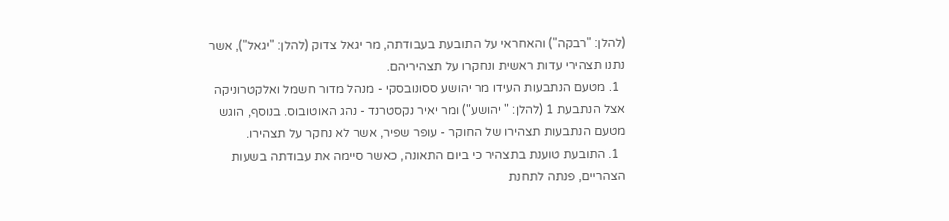(להלן: "רבקה") והאחראי על התובעת בעבודתה, מר יגאל צדוק (להלן: "יגאל"), אשר נתנו תצהירי עדות ראשית ונחקרו על תצהיריהם.
  1. מטעם הנתבעות העידו מר יהושע ססונובסקי - מנהל מדור חשמל ואלקטרוניקה אצל הנתבעת 1 (להלן: " יהושע") ומר יאיר נקסטרנד - נהג האוטובוס. בנוסף, הוגש מטעם הנתבעות תצהירו של החוקר - עופר שפיר, אשר לא נחקר על תצהירו.
  1. התובעת טוענת בתצהיר כי ביום התאונה, כאשר סיימה את עבודתה בשעות הצהריים, פנתה לתחנת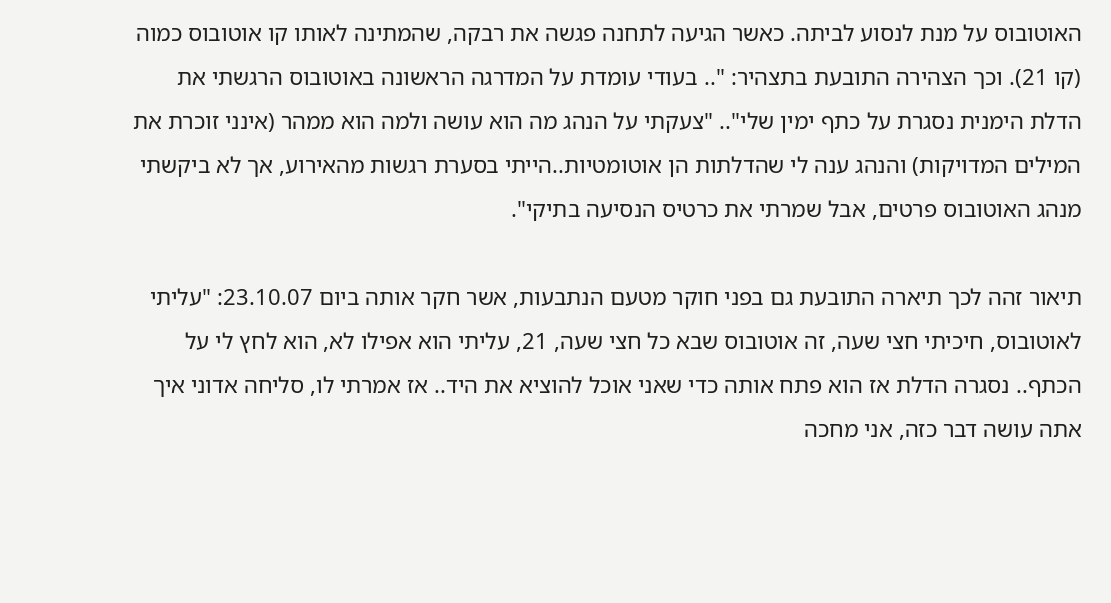האוטובוס על מנת לנסוע לביתה. כאשר הגיעה לתחנה פגשה את רבקה, שהמתינה לאותו קו אוטובוס כמוה (קו 21). וכך הצהירה התובעת בתצהיר: ".. בעודי עומדת על המדרגה הראשונה באוטובוס הרגשתי את הדלת הימנית נסגרת על כתף ימין שלי".. "צעקתי על הנהג מה הוא עושה ולמה הוא ממהר (אינני זוכרת את המילים המדויקות) והנהג ענה לי שהדלתות הן אוטומטיות..הייתי בסערת רגשות מהאירוע, אך לא ביקשתי מנהג האוטובוס פרטים, אבל שמרתי את כרטיס הנסיעה בתיקי".

תיאור זהה לכך תיארה התובעת גם בפני חוקר מטעם הנתבעות, אשר חקר אותה ביום 23.10.07: "עליתי לאוטובוס, חיכיתי חצי שעה, זה אוטובוס שבא כל חצי שעה, 21, עליתי הוא אפילו לא, הוא לחץ לי על הכתף.. נסגרה הדלת אז הוא פתח אותה כדי שאני אוכל להוציא את היד.. אז אמרתי לו, סליחה אדוני איך אתה עושה דבר כזה, אני מחכה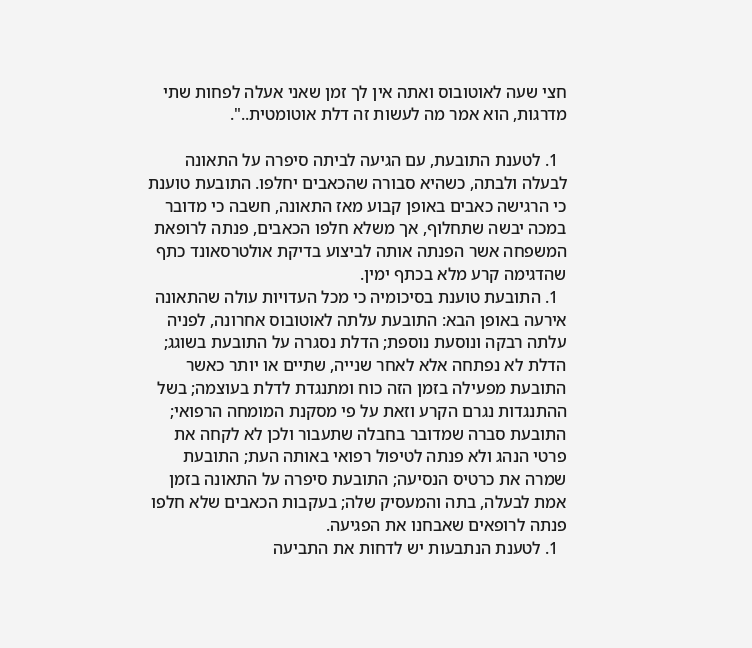חצי שעה לאוטובוס ואתה אין לך זמן שאני אעלה לפחות שתי מדרגות, הוא אמר מה לעשות זה דלת אוטומטית..".

  1. לטענת התובעת, עם הגיעה לביתה סיפרה על התאונה לבעלה ולבתה, כשהיא סבורה שהכאבים יחלפו. התובעת טוענת כי הרגישה כאבים באופן קבוע מאז התאונה, חשבה כי מדובר במכה יבשה שתחלוף, אך משלא חלפו הכאבים, פנתה לרופאת המשפחה אשר הפנתה אותה לביצוע בדיקת אולטרסאונד כתף שהדגימה קרע מלא בכתף ימין.
  1. התובעת טוענת בסיכומיה כי מכל העדויות עולה שהתאונה אירעה באופן הבא: התובעת עלתה לאוטובוס אחרונה, לפניה עלתה רבקה ונוסעת נוספת; הדלת נסגרה על התובעת בשוגג; הדלת לא נפתחה אלא לאחר שנייה, שתיים או יותר כאשר התובעת מפעילה בזמן הזה כוח ומתנגדת לדלת בעוצמה; בשל ההתנגדות נגרם הקרע וזאת על פי מסקנת המומחה הרפואי; התובעת סברה שמדובר בחבלה שתעבור ולכן לא לקחה את פרטי הנהג ולא פנתה לטיפול רפואי באותה העת; התובעת שמרה את כרטיס הנסיעה; התובעת סיפרה על התאונה בזמן אמת לבעלה, בתה והמעסיק שלה; בעקבות הכאבים שלא חלפו פנתה לרופאים שאבחנו את הפגיעה.
  1. לטענת הנתבעות יש לדחות את התביעה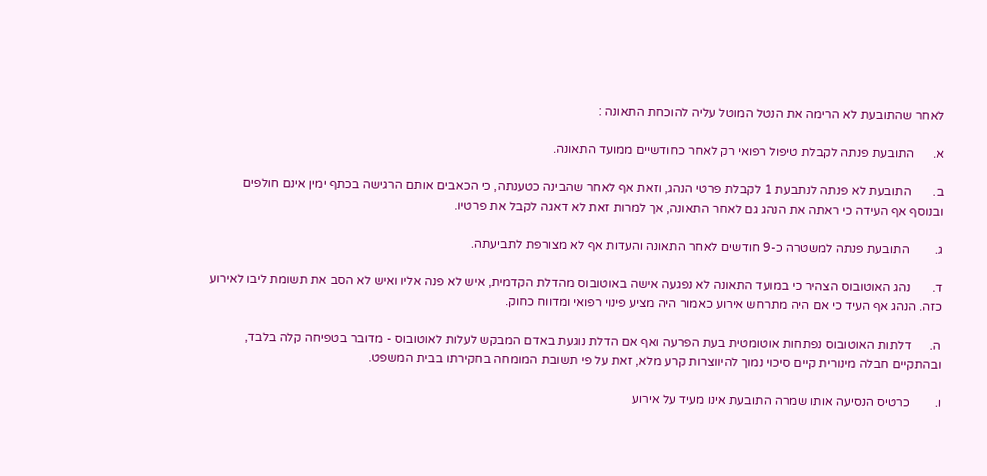לאחר שהתובעת לא הרימה את הנטל המוטל עליה להוכחת התאונה :

א.      התובעת פנתה לקבלת טיפול רפואי רק לאחר כחודשיים ממועד התאונה.

ב.       התובעת לא פנתה לנתבעת 1 לקבלת פרטי הנהג, וזאת אף לאחר שהבינה כטענתה, כי הכאבים אותם הרגישה בכתף ימין אינם חולפים ובנוסף אף העידה כי ראתה את הנהג גם לאחר התאונה, אך למרות זאת לא דאגה לקבל את פרטיו.

ג.        התובעת פנתה למשטרה כ-9 חודשים לאחר התאונה והעדות אף לא מצורפת לתביעתה.

ד.       נהג האוטובוס הצהיר כי במועד התאונה לא נפגעה אישה באוטובוס מהדלת הקדמית, איש לא פנה אליו ואיש לא הסב את תשומת ליבו לאירוע כזה. הנהג אף העיד כי אם היה מתרחש אירוע כאמור היה מציע פינוי רפואי ומדווח כחוק.

ה.      דלתות האוטובוס נפתחות אוטומטית בעת הפרעה ואף אם הדלת נוגעת באדם המבקש לעלות לאוטובוס - מדובר בטפיחה קלה בלבד, ובהתקיים חבלה מינורית קיים סיכוי נמוך להיווצרות קרע מלא, זאת על פי תשובת המומחה בחקירתו בבית המשפט.

ו.        כרטיס הנסיעה אותו שמרה התובעת אינו מעיד על אירוע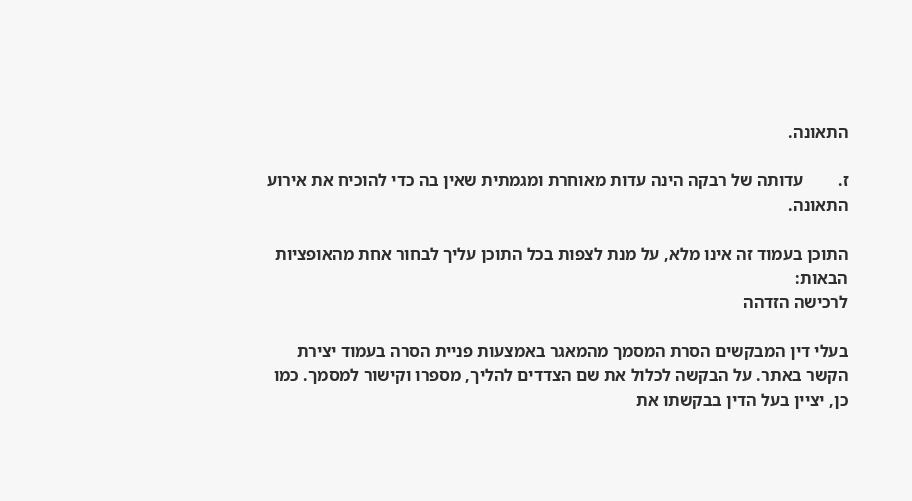התאונה.

ז.        עדותה של רבקה הינה עדות מאוחרת ומגמתית שאין בה כדי להוכיח את אירוע התאונה.

התוכן בעמוד זה אינו מלא, על מנת לצפות בכל התוכן עליך לבחור אחת מהאופציות הבאות:
לרכישה הזדהה

בעלי דין המבקשים הסרת המסמך מהמאגר באמצעות פניית הסרה בעמוד יצירת הקשר באתר. על הבקשה לכלול את שם הצדדים להליך, מספרו וקישור למסמך. כמו כן, יציין בעל הדין בבקשתו את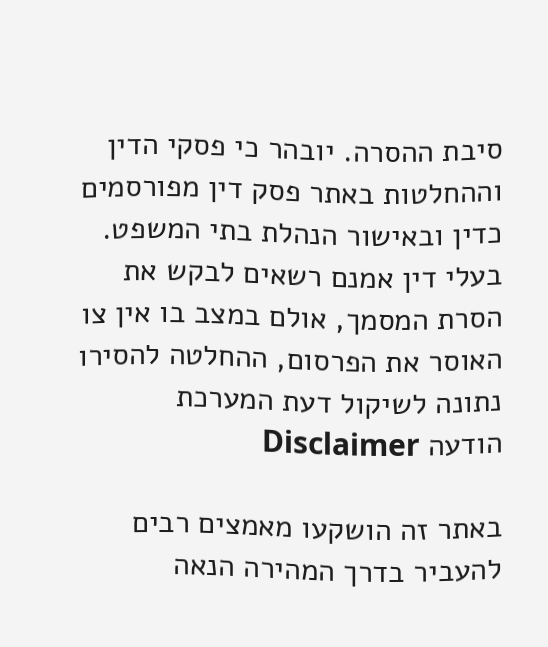סיבת ההסרה. יובהר כי פסקי הדין וההחלטות באתר פסק דין מפורסמים כדין ובאישור הנהלת בתי המשפט. בעלי דין אמנם רשאים לבקש את הסרת המסמך, אולם במצב בו אין צו האוסר את הפרסום, ההחלטה להסירו נתונה לשיקול דעת המערכת
הודעה Disclaimer

באתר זה הושקעו מאמצים רבים להעביר בדרך המהירה הנאה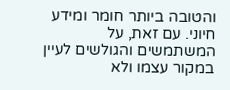והטובה ביותר חומר ומידע חיוני. עם זאת, על המשתמשים והגולשים לעיין במקור עצמו ולא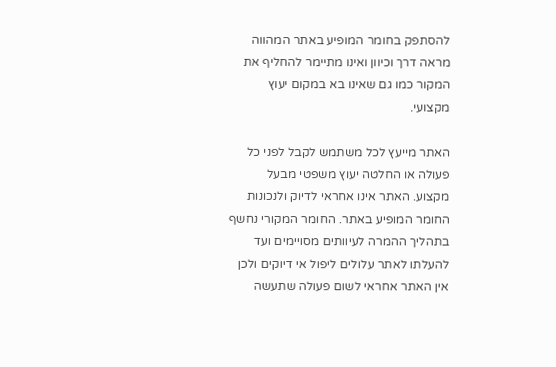להסתפק בחומר המופיע באתר המהווה מראה דרך וכיוון ואינו מתיימר להחליף את המקור כמו גם שאינו בא במקום יעוץ מקצועי.

האתר מייעץ לכל משתמש לקבל לפני כל פעולה או החלטה יעוץ משפטי מבעל מקצוע. האתר אינו אחראי לדיוק ולנכונות החומר המופיע באתר. החומר המקורי נחשף בתהליך ההמרה לעיוותים מסויימים ועד להעלתו לאתר עלולים ליפול אי דיוקים ולכן אין האתר אחראי לשום פעולה שתעשה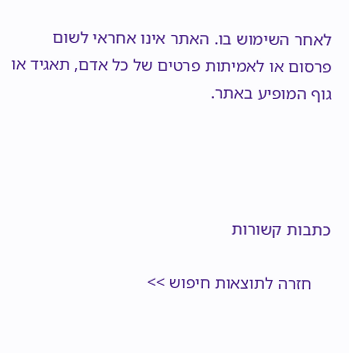לאחר השימוש בו. האתר אינו אחראי לשום פרסום או לאמיתות פרטים של כל אדם, תאגיד או גוף המופיע באתר.




כתבות קשורות

    חזרה לתוצאות חיפוש >>